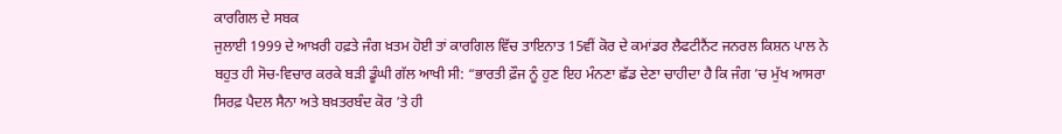ਕਾਰਗਿਲ ਦੇ ਸਬਕ
ਜੁਲਾਈ 1999 ਦੇ ਆਖ਼ਰੀ ਹਫ਼ਤੇ ਜੰਗ ਖ਼ਤਮ ਹੋਈ ਤਾਂ ਕਾਰਗਿਲ ਵਿੱਚ ਤਾਇਨਾਤ 15ਵੀਂ ਕੋਰ ਦੇ ਕਮਾਂਡਰ ਲੈਫਟੀਨੈਂਟ ਜਨਰਲ ਕਿਸ਼ਨ ਪਾਲ ਨੇ ਬਹੁਤ ਹੀ ਸੋਚ-ਵਿਚਾਰ ਕਰਕੇ ਬੜੀ ਡੂੰਘੀ ਗੱਲ ਆਖੀ ਸੀ: “ਭਾਰਤੀ ਫ਼ੌਜ ਨੂੰ ਹੁਣ ਇਹ ਮੰਨਣਾ ਛੱਡ ਦੇਣਾ ਚਾਹੀਦਾ ਹੈ ਕਿ ਜੰਗ ’ਚ ਮੁੱਖ ਆਸਰਾ ਸਿਰਫ਼ ਪੈਦਲ ਸੈਨਾ ਅਤੇ ਬਖ਼ਤਰਬੰਦ ਕੋਰ ’ਤੇ ਹੀ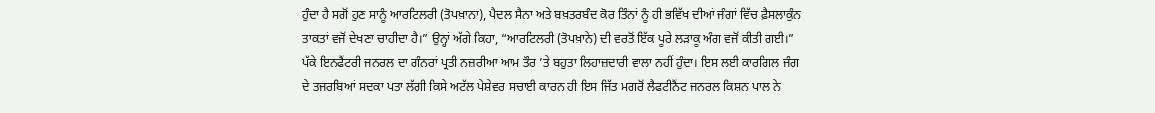ਹੁੰਦਾ ਹੈ ਸਗੋਂ ਹੁਣ ਸਾਨੂੰ ਆਰਟਿਲਰੀ (ਤੋਪਖ਼ਾਨਾ), ਪੈਦਲ ਸੈਨਾ ਅਤੇ ਬਖ਼ਤਰਬੰਦ ਕੋਰ ਤਿੰਨਾਂ ਨੂੰ ਹੀ ਭਵਿੱਖ ਦੀਆਂ ਜੰਗਾਂ ਵਿੱਚ ਫ਼ੈਸਲਾਕੁੰਨ ਤਾਕਤਾਂ ਵਜੋਂ ਦੇਖਣਾ ਚਾਹੀਦਾ ਹੈ।” ਉਨ੍ਹਾਂ ਅੱਗੇ ਕਿਹਾ, “ਆਰਟਿਲਰੀ (ਤੋਪਖ਼ਾਨੇ) ਦੀ ਵਰਤੋਂ ਇੱਕ ਪੂਰੇ ਲੜਾਕੂ ਅੰਗ ਵਜੋਂ ਕੀਤੀ ਗਈ।” ਪੱਕੇ ਇਨਫੈਂਟਰੀ ਜਨਰਲ ਦਾ ਗੰਨਰਾਂ ਪ੍ਰਤੀ ਨਜ਼ਰੀਆ ਆਮ ਤੌਰ ’ਤੇ ਬਹੁਤਾ ਲਿਹਾਜ਼ਦਾਰੀ ਵਾਲਾ ਨਹੀਂ ਹੁੰਦਾ। ਇਸ ਲਈ ਕਾਰਗਿਲ ਜੰਗ ਦੇ ਤਜਰਬਿਆਂ ਸਦਕਾ ਪਤਾ ਲੱਗੀ ਕਿਸੇ ਅਟੱਲ ਪੇਸ਼ੇਵਰ ਸਚਾਈ ਕਾਰਨ ਹੀ ਇਸ ਜਿੱਤ ਮਗਰੋਂ ਲੈਫਟੀਨੈਂਟ ਜਨਰਲ ਕਿਸ਼ਨ ਪਾਲ ਨੇ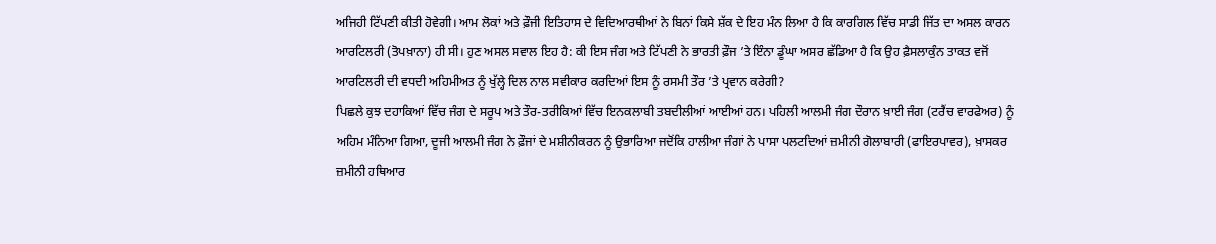ਅਜਿਹੀ ਟਿੱਪਣੀ ਕੀਤੀ ਹੋਵੇਗੀ। ਆਮ ਲੋਕਾਂ ਅਤੇ ਫ਼ੌਜੀ ਇਤਿਹਾਸ ਦੇ ਵਿਦਿਆਰਥੀਆਂ ਨੇ ਬਿਨਾਂ ਕਿਸੇ ਸ਼ੱਕ ਦੇ ਇਹ ਮੰਨ ਲਿਆ ਹੈ ਕਿ ਕਾਰਗਿਲ ਵਿੱਚ ਸਾਡੀ ਜਿੱਤ ਦਾ ਅਸਲ ਕਾਰਨ ਆਰਟਿਲਰੀ (ਤੋਪਖ਼ਾਨਾ) ਹੀ ਸੀ। ਹੁਣ ਅਸਲ ਸਵਾਲ ਇਹ ਹੈ: ਕੀ ਇਸ ਜੰਗ ਅਤੇ ਟਿੱਪਣੀ ਨੇ ਭਾਰਤੀ ਫ਼ੌਜ ’ਤੇ ਇੰਨਾ ਡੂੰਘਾ ਅਸਰ ਛੱਡਿਆ ਹੈ ਕਿ ਉਹ ਫ਼ੈਸਲਾਕੁੰਨ ਤਾਕਤ ਵਜੋਂ ਆਰਟਿਲਰੀ ਦੀ ਵਧਦੀ ਅਹਿਮੀਅਤ ਨੂੰ ਖੁੱਲ੍ਹੇ ਦਿਲ ਨਾਲ ਸਵੀਕਾਰ ਕਰਦਿਆਂ ਇਸ ਨੂੰ ਰਸਮੀ ਤੌਰ ’ਤੇ ਪ੍ਰਵਾਨ ਕਰੇਗੀ?
ਪਿਛਲੇ ਕੁਝ ਦਹਾਕਿਆਂ ਵਿੱਚ ਜੰਗ ਦੇ ਸਰੂਪ ਅਤੇ ਤੌਰ-ਤਰੀਕਿਆਂ ਵਿੱਚ ਇਨਕਲਾਬੀ ਤਬਦੀਲੀਆਂ ਆਈਆਂ ਹਨ। ਪਹਿਲੀ ਆਲਮੀ ਜੰਗ ਦੌਰਾਨ ਖ਼ਾਈ ਜੰਗ (ਟਰੈਂਚ ਵਾਰਫੇਅਰ) ਨੂੰ ਅਹਿਮ ਮੰਨਿਆ ਗਿਆ, ਦੂਜੀ ਆਲਮੀ ਜੰਗ ਨੇ ਫ਼ੌਜਾਂ ਦੇ ਮਸ਼ੀਨੀਕਰਨ ਨੂੰ ਉਭਾਰਿਆ ਜਦੋਂਕਿ ਹਾਲੀਆ ਜੰਗਾਂ ਨੇ ਪਾਸਾ ਪਲਟਦਿਆਂ ਜ਼ਮੀਨੀ ਗੋਲਾਬਾਰੀ (ਫਾਇਰਪਾਵਰ), ਖ਼ਾਸਕਰ ਜ਼ਮੀਨੀ ਹਥਿਆਰ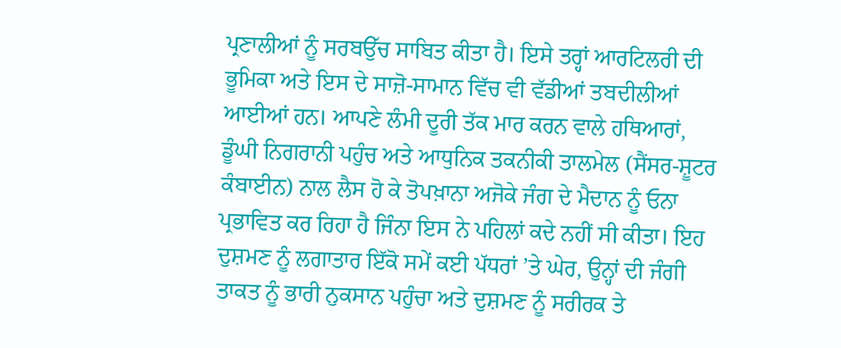ਪ੍ਰਣਾਲੀਆਂ ਨੂੰ ਸਰਬਉੱਚ ਸਾਬਿਤ ਕੀਤਾ ਹੈ। ਇਸੇ ਤਰ੍ਹਾਂ ਆਰਟਿਲਰੀ ਦੀ ਭੂਮਿਕਾ ਅਤੇ ਇਸ ਦੇ ਸਾਜ਼ੋ-ਸਾਮਾਨ ਵਿੱਚ ਵੀ ਵੱਡੀਆਂ ਤਬਦੀਲੀਆਂ ਆਈਆਂ ਹਨ। ਆਪਣੇ ਲੰਮੀ ਦੂਰੀ ਤੱਕ ਮਾਰ ਕਰਨ ਵਾਲੇ ਹਥਿਆਰਾਂ, ਡੂੰਘੀ ਨਿਗਰਾਨੀ ਪਹੁੰਚ ਅਤੇ ਆਧੁਨਿਕ ਤਕਨੀਕੀ ਤਾਲਮੇਲ (ਸੈਂਸਰ-ਸ਼ੂਟਰ ਕੰਬਾਈਨ) ਨਾਲ ਲੈਸ ਹੋ ਕੇ ਤੋਪਖ਼ਾਨਾ ਅਜੋਕੇ ਜੰਗ ਦੇ ਮੈਦਾਨ ਨੂੰ ਓਨਾ ਪ੍ਰਭਾਵਿਤ ਕਰ ਰਿਹਾ ਹੈ ਜਿੰਨਾ ਇਸ ਨੇ ਪਹਿਲਾਂ ਕਦੇ ਨਹੀਂ ਸੀ ਕੀਤਾ। ਇਹ ਦੁਸ਼ਮਣ ਨੂੰ ਲਗਾਤਾਰ ਇੱਕੋ ਸਮੇਂ ਕਈ ਪੱਧਰਾਂ ’ਤੇ ਘੇਰ, ਉਨ੍ਹਾਂ ਦੀ ਜੰਗੀ ਤਾਕਤ ਨੂੰ ਭਾਰੀ ਨੁਕਸਾਨ ਪਹੁੰਚਾ ਅਤੇ ਦੁਸ਼ਮਣ ਨੂੰ ਸਰੀਰਕ ਤੇ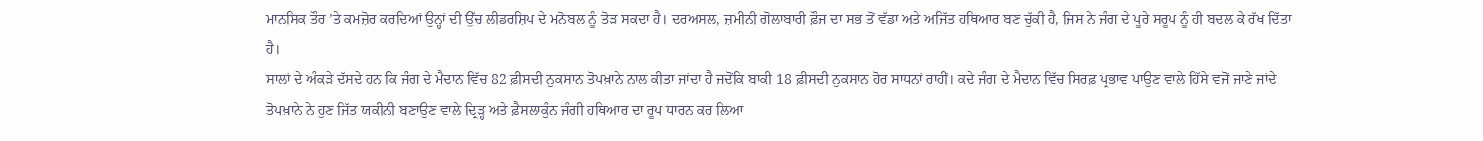ਮਾਨਸਿਕ ਤੌਰ ’ਤੇ ਕਮਜ਼ੋਰ ਕਰਦਿਆਂ ਉਨ੍ਹਾਂ ਦੀ ਉੱਚ ਲੀਡਰਸ਼ਿਪ ਦੇ ਮਨੋਬਲ ਨੂੰ ਤੋੜ ਸਕਦਾ ਹੈ। ਦਰਅਸਲ, ਜ਼ਮੀਨੀ ਗੋਲਾਬਾਰੀ ਫ਼ੌਜ ਦਾ ਸਭ ਤੋਂ ਵੱਡਾ ਅਤੇ ਅਜਿੱਤ ਹਥਿਆਰ ਬਣ ਚੁੱਕੀ ਹੈ, ਜਿਸ ਨੇ ਜੰਗ ਦੇ ਪੂਰੇ ਸਰੂਪ ਨੂੰ ਹੀ ਬਦਲ ਕੇ ਰੱਖ ਦਿੱਤਾ ਹੈ।
ਸਾਲਾਂ ਦੇ ਅੰਕੜੇ ਦੱਸਦੇ ਹਨ ਕਿ ਜੰਗ ਦੇ ਮੈਦਾਨ ਵਿੱਚ 82 ਫ਼ੀਸਦੀ ਨੁਕਸਾਨ ਤੋਪਖ਼ਾਨੇ ਨਾਲ ਕੀਤਾ ਜਾਂਦਾ ਹੈ ਜਦੋਂਕਿ ਬਾਕੀ 18 ਫ਼ੀਸਦੀ ਨੁਕਸਾਨ ਹੋਰ ਸਾਧਨਾਂ ਰਾਹੀਂ। ਕਦੇ ਜੰਗ ਦੇ ਮੈਦਾਨ ਵਿੱਚ ਸਿਰਫ਼ ਪ੍ਰਭਾਵ ਪਾਉਣ ਵਾਲੇ ਹਿੱਸੇ ਵਜੋਂ ਜਾਣੇ ਜਾਂਦੇ ਤੋਪਖ਼ਾਨੇ ਨੇ ਹੁਣ ਜਿੱਤ ਯਕੀਨੀ ਬਣਾਉਣ ਵਾਲੇ ਦ੍ਰਿੜ੍ਹ ਅਤੇ ਫ਼ੈਸਲਾਕੁੰਨ ਜੰਗੀ ਹਥਿਆਰ ਦਾ ਰੂਪ ਧਾਰਨ ਕਰ ਲਿਆ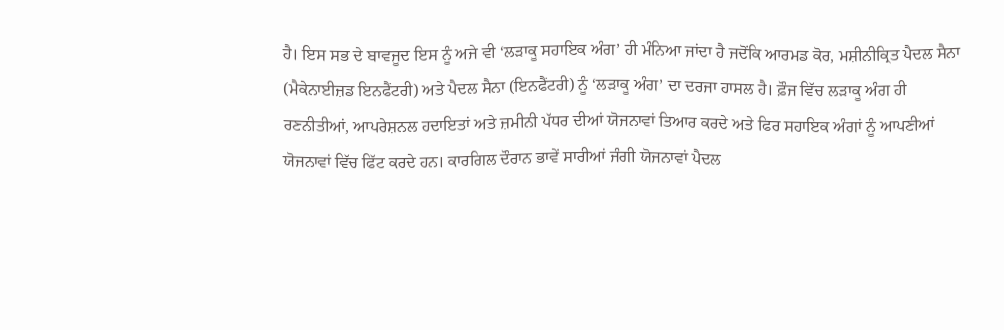ਹੈ। ਇਸ ਸਭ ਦੇ ਬਾਵਜੂਦ ਇਸ ਨੂੰ ਅਜੇ ਵੀ ‘ਲੜਾਕੂ ਸਹਾਇਕ ਅੰਗ’ ਹੀ ਮੰਨਿਆ ਜਾਂਦਾ ਹੈ ਜਦੋਂਕਿ ਆਰਮਡ ਕੋਰ, ਮਸ਼ੀਨੀਕ੍ਰਿਤ ਪੈਦਲ ਸੈਨਾ (ਮੈਕੇਨਾਈਜ਼ਡ ਇਨਫੈਂਟਰੀ) ਅਤੇ ਪੈਦਲ ਸੈਨਾ (ਇਨਫੈਂਟਰੀ) ਨੂੰ ‘ਲੜਾਕੂ ਅੰਗ’ ਦਾ ਦਰਜਾ ਹਾਸਲ ਹੈ। ਫ਼ੌਜ ਵਿੱਚ ਲੜਾਕੂ ਅੰਗ ਹੀ ਰਣਨੀਤੀਆਂ, ਆਪਰੇਸ਼ਨਲ ਹਦਾਇਤਾਂ ਅਤੇ ਜ਼ਮੀਨੀ ਪੱਧਰ ਦੀਆਂ ਯੋਜਨਾਵਾਂ ਤਿਆਰ ਕਰਦੇ ਅਤੇ ਫਿਰ ਸਹਾਇਕ ਅੰਗਾਂ ਨੂੰ ਆਪਣੀਆਂ ਯੋਜਨਾਵਾਂ ਵਿੱਚ ਫਿੱਟ ਕਰਦੇ ਹਨ। ਕਾਰਗਿਲ ਦੌਰਾਨ ਭਾਵੇਂ ਸਾਰੀਆਂ ਜੰਗੀ ਯੋਜਨਾਵਾਂ ਪੈਦਲ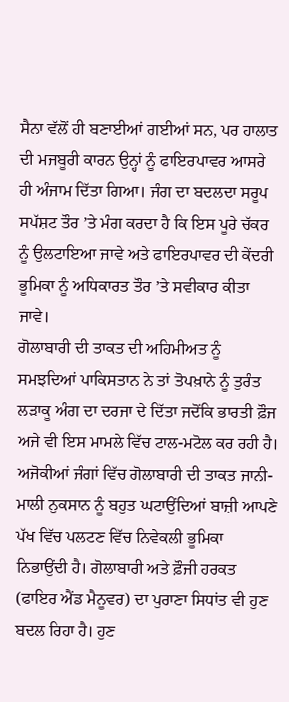ਸੈਨਾ ਵੱਲੋਂ ਹੀ ਬਣਾਈਆਂ ਗਈਆਂ ਸਨ, ਪਰ ਹਾਲਾਤ ਦੀ ਮਜਬੂਰੀ ਕਾਰਨ ਉਨ੍ਹਾਂ ਨੂੰ ਫਾਇਰਪਾਵਰ ਆਸਰੇ ਹੀ ਅੰਜਾਮ ਦਿੱਤਾ ਗਿਆ। ਜੰਗ ਦਾ ਬਦਲਦਾ ਸਰੂਪ ਸਪੱਸ਼ਟ ਤੌਰ ’ਤੇ ਮੰਗ ਕਰਦਾ ਹੈ ਕਿ ਇਸ ਪੂਰੇ ਚੱਕਰ ਨੂੰ ਉਲਟਾਇਆ ਜਾਵੇ ਅਤੇ ਫਾਇਰਪਾਵਰ ਦੀ ਕੇਂਦਰੀ ਭੂਮਿਕਾ ਨੂੰ ਅਧਿਕਾਰਤ ਤੌਰ ’ਤੇ ਸਵੀਕਾਰ ਕੀਤਾ ਜਾਵੇ।
ਗੋਲਾਬਾਰੀ ਦੀ ਤਾਕਤ ਦੀ ਅਹਿਮੀਅਤ ਨੂੰ ਸਮਝਦਿਆਂ ਪਾਕਿਸਤਾਨ ਨੇ ਤਾਂ ਤੋਪਖ਼ਾਨੇ ਨੂੰ ਤੁਰੰਤ ਲੜਾਕੂ ਅੰਗ ਦਾ ਦਰਜਾ ਦੇ ਦਿੱਤਾ ਜਦੋਂਕਿ ਭਾਰਤੀ ਫ਼ੌਜ ਅਜੇ ਵੀ ਇਸ ਮਾਮਲੇ ਵਿੱਚ ਟਾਲ-ਮਟੋਲ ਕਰ ਰਹੀ ਹੈ। ਅਜੋਕੀਆਂ ਜੰਗਾਂ ਵਿੱਚ ਗੋਲਾਬਾਰੀ ਦੀ ਤਾਕਤ ਜਾਨੀ-ਮਾਲੀ ਨੁਕਸਾਨ ਨੂੰ ਬਹੁਤ ਘਟਾਉਂਦਿਆਂ ਬਾਜ਼ੀ ਆਪਣੇ ਪੱਖ ਵਿੱਚ ਪਲਟਣ ਵਿੱਚ ਨਿਵੇਕਲੀ ਭੂਮਿਕਾ ਨਿਭਾਉਂਦੀ ਹੈ। ਗੋਲਾਬਾਰੀ ਅਤੇ ਫ਼ੌਜੀ ਹਰਕਤ (ਫਾਇਰ ਐਂਡ ਮੈਨੂਵਰ) ਦਾ ਪੁਰਾਣਾ ਸਿਧਾਂਤ ਵੀ ਹੁਣ ਬਦਲ ਰਿਹਾ ਹੈ। ਹੁਣ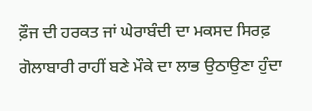ਫ਼ੌਜ ਦੀ ਹਰਕਤ ਜਾਂ ਘੇਰਾਬੰਦੀ ਦਾ ਮਕਸਦ ਸਿਰਫ਼ ਗੋਲਾਬਾਰੀ ਰਾਹੀਂ ਬਣੇ ਮੌਕੇ ਦਾ ਲਾਭ ਉਠਾਉਣਾ ਹੁੰਦਾ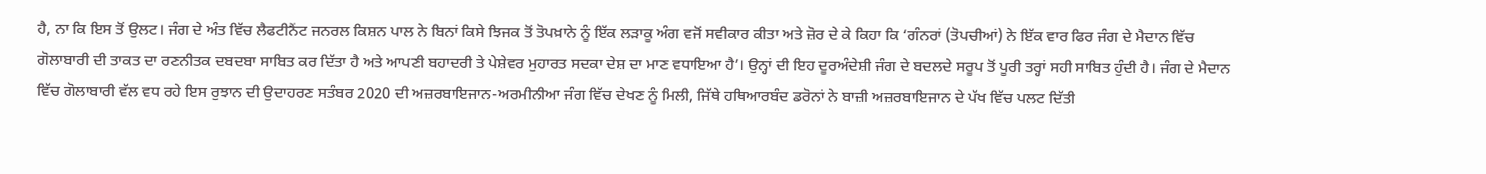ਹੈ, ਨਾ ਕਿ ਇਸ ਤੋਂ ਉਲਟ। ਜੰਗ ਦੇ ਅੰਤ ਵਿੱਚ ਲੈਫਟੀਨੈਂਟ ਜਨਰਲ ਕਿਸ਼ਨ ਪਾਲ ਨੇ ਬਿਨਾਂ ਕਿਸੇ ਝਿਜਕ ਤੋਂ ਤੋਪਖ਼ਾਨੇ ਨੂੰ ਇੱਕ ਲੜਾਕੂ ਅੰਗ ਵਜੋਂ ਸਵੀਕਾਰ ਕੀਤਾ ਅਤੇ ਜ਼ੋਰ ਦੇ ਕੇ ਕਿਹਾ ਕਿ ‘ਗੰਨਰਾਂ (ਤੋਪਚੀਆਂ) ਨੇ ਇੱਕ ਵਾਰ ਫਿਰ ਜੰਗ ਦੇ ਮੈਦਾਨ ਵਿੱਚ ਗੋਲਾਬਾਰੀ ਦੀ ਤਾਕਤ ਦਾ ਰਣਨੀਤਕ ਦਬਦਬਾ ਸਾਬਿਤ ਕਰ ਦਿੱਤਾ ਹੈ ਅਤੇ ਆਪਣੀ ਬਹਾਦਰੀ ਤੇ ਪੇਸ਼ੇਵਰ ਮੁਹਾਰਤ ਸਦਕਾ ਦੇਸ਼ ਦਾ ਮਾਣ ਵਧਾਇਆ ਹੈ’। ਉਨ੍ਹਾਂ ਦੀ ਇਹ ਦੂਰਅੰਦੇਸ਼ੀ ਜੰਗ ਦੇ ਬਦਲਦੇ ਸਰੂਪ ਤੋਂ ਪੂਰੀ ਤਰ੍ਹਾਂ ਸਹੀ ਸਾਬਿਤ ਹੁੰਦੀ ਹੈ। ਜੰਗ ਦੇ ਮੈਦਾਨ ਵਿੱਚ ਗੋਲਾਬਾਰੀ ਵੱਲ ਵਧ ਰਹੇ ਇਸ ਰੁਝਾਨ ਦੀ ਉਦਾਹਰਣ ਸਤੰਬਰ 2020 ਦੀ ਅਜ਼ਰਬਾਇਜਾਨ-ਅਰਮੀਨੀਆ ਜੰਗ ਵਿੱਚ ਦੇਖਣ ਨੂੰ ਮਿਲੀ, ਜਿੱਥੇ ਹਥਿਆਰਬੰਦ ਡਰੋਨਾਂ ਨੇ ਬਾਜ਼ੀ ਅਜ਼ਰਬਾਇਜਾਨ ਦੇ ਪੱਖ ਵਿੱਚ ਪਲਟ ਦਿੱਤੀ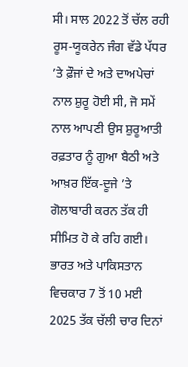ਸੀ। ਸਾਲ 2022 ਤੋਂ ਚੱਲ ਰਹੀ ਰੂਸ-ਯੂਕਰੇਨ ਜੰਗ ਵੱਡੇ ਪੱਧਰ ’ਤੇ ਫ਼ੌਜਾਂ ਦੇ ਅਤੇ ਦਾਅਪੇਚਾਂ ਨਾਲ ਸ਼ੁਰੂ ਹੋਈ ਸੀ, ਜੋ ਸਮੇਂ ਨਾਲ ਆਪਣੀ ਉਸ ਸ਼ੁਰੂਆਤੀ ਰਫ਼ਤਾਰ ਨੂੰ ਗੁਆ ਬੈਠੀ ਅਤੇ ਆਖ਼ਰ ਇੱਕ-ਦੂਜੇ ’ਤੇ ਗੋਲਾਬਾਰੀ ਕਰਨ ਤੱਕ ਹੀ ਸੀਮਿਤ ਹੋ ਕੇ ਰਹਿ ਗਈ। ਭਾਰਤ ਅਤੇ ਪਾਕਿਸਤਾਨ ਵਿਚਕਾਰ 7 ਤੋਂ 10 ਮਈ 2025 ਤੱਕ ਚੱਲੀ ਚਾਰ ਦਿਨਾਂ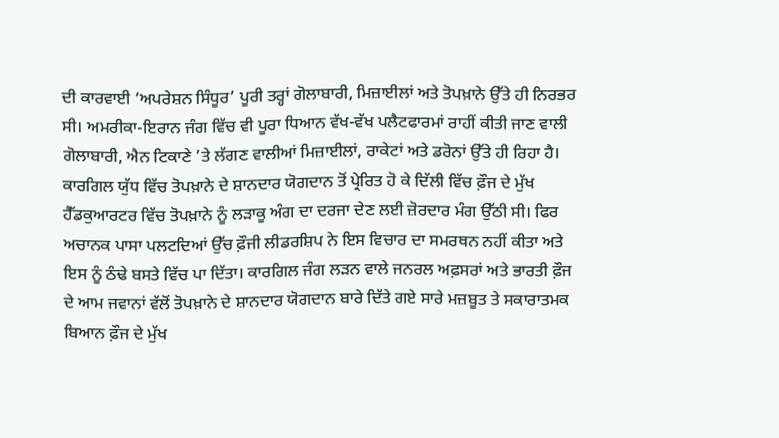ਦੀ ਕਾਰਵਾਈ ‘ਅਪਰੇਸ਼ਨ ਸਿੰਧੂਰ’ ਪੂਰੀ ਤਰ੍ਹਾਂ ਗੋਲਾਬਾਰੀ, ਮਿਜ਼ਾਈਲਾਂ ਅਤੇ ਤੋਪਖ਼ਾਨੇ ਉੱਤੇ ਹੀ ਨਿਰਭਰ ਸੀ। ਅਮਰੀਕਾ-ਇਰਾਨ ਜੰਗ ਵਿੱਚ ਵੀ ਪੂਰਾ ਧਿਆਨ ਵੱਖ-ਵੱਖ ਪਲੈਟਫਾਰਮਾਂ ਰਾਹੀਂ ਕੀਤੀ ਜਾਣ ਵਾਲੀ ਗੋਲਾਬਾਰੀ, ਐਨ ਟਿਕਾਣੇ ’ਤੇ ਲੱਗਣ ਵਾਲੀਆਂ ਮਿਜ਼ਾਈਲਾਂ, ਰਾਕੇਟਾਂ ਅਤੇ ਡਰੋਨਾਂ ਉੱਤੇ ਹੀ ਰਿਹਾ ਹੈ।
ਕਾਰਗਿਲ ਯੁੱਧ ਵਿੱਚ ਤੋਪਖ਼ਾਨੇ ਦੇ ਸ਼ਾਨਦਾਰ ਯੋਗਦਾਨ ਤੋਂ ਪ੍ਰੇਰਿਤ ਹੋ ਕੇ ਦਿੱਲੀ ਵਿੱਚ ਫ਼ੌਜ ਦੇ ਮੁੱਖ ਹੈੱਡਕੁਆਰਟਰ ਵਿੱਚ ਤੋਪਖ਼ਾਨੇ ਨੂੰ ਲੜਾਕੂ ਅੰਗ ਦਾ ਦਰਜਾ ਦੇਣ ਲਈ ਜ਼ੋਰਦਾਰ ਮੰਗ ਉੱਠੀ ਸੀ। ਫਿਰ ਅਚਾਨਕ ਪਾਸਾ ਪਲਟਦਿਆਂ ਉੱਚ ਫ਼ੌਜੀ ਲੀਡਰਸ਼ਿਪ ਨੇ ਇਸ ਵਿਚਾਰ ਦਾ ਸਮਰਥਨ ਨਹੀਂ ਕੀਤਾ ਅਤੇ ਇਸ ਨੂੰ ਠੰਢੇ ਬਸਤੇ ਵਿੱਚ ਪਾ ਦਿੱਤਾ। ਕਾਰਗਿਲ ਜੰਗ ਲੜਨ ਵਾਲੇ ਜਨਰਲ ਅਫ਼ਸਰਾਂ ਅਤੇ ਭਾਰਤੀ ਫ਼ੌਜ ਦੇ ਆਮ ਜਵਾਨਾਂ ਵੱਲੋਂ ਤੋਪਖ਼ਾਨੇ ਦੇ ਸ਼ਾਨਦਾਰ ਯੋਗਦਾਨ ਬਾਰੇ ਦਿੱਤੇ ਗਏ ਸਾਰੇ ਮਜ਼ਬੂਤ ਤੇ ਸਕਾਰਾਤਮਕ ਬਿਆਨ ਫ਼ੌਜ ਦੇ ਮੁੱਖ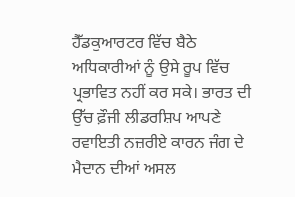ਹੈੱਡਕੁਆਰਟਰ ਵਿੱਚ ਬੈਠੇ ਅਧਿਕਾਰੀਆਂ ਨੂੰ ਉਸੇ ਰੂਪ ਵਿੱਚ ਪ੍ਰਭਾਵਿਤ ਨਹੀਂ ਕਰ ਸਕੇ। ਭਾਰਤ ਦੀ ਉੱਚ ਫ਼ੌਜੀ ਲੀਡਰਸ਼ਿਪ ਆਪਣੇ ਰਵਾਇਤੀ ਨਜ਼ਰੀਏ ਕਾਰਨ ਜੰਗ ਦੇ ਮੈਦਾਨ ਦੀਆਂ ਅਸਲ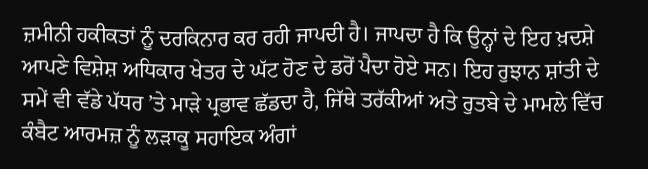ਜ਼ਮੀਨੀ ਹਕੀਕਤਾਂ ਨੂੰ ਦਰਕਿਨਾਰ ਕਰ ਰਹੀ ਜਾਪਦੀ ਹੈ। ਜਾਪਦਾ ਹੈ ਕਿ ਉਨ੍ਹਾਂ ਦੇ ਇਹ ਖ਼ਦਸ਼ੇ ਆਪਣੇ ਵਿਸ਼ੇਸ਼ ਅਧਿਕਾਰ ਖੇਤਰ ਦੇ ਘੱਟ ਹੋਣ ਦੇ ਡਰੋਂ ਪੈਦਾ ਹੋਏ ਸਨ। ਇਹ ਰੁਝਾਨ ਸ਼ਾਂਤੀ ਦੇ ਸਮੇਂ ਵੀ ਵੱਡੇ ਪੱਧਰ ’ਤੇ ਮਾੜੇ ਪ੍ਰਭਾਵ ਛੱਡਦਾ ਹੈ, ਜਿੱਥੇ ਤਰੱਕੀਆਂ ਅਤੇ ਰੁਤਬੇ ਦੇ ਮਾਮਲੇ ਵਿੱਚ ਕੰਬੈਟ ਆਰਮਜ਼ ਨੂੰ ਲੜਾਕੂ ਸਹਾਇਕ ਅੰਗਾਂ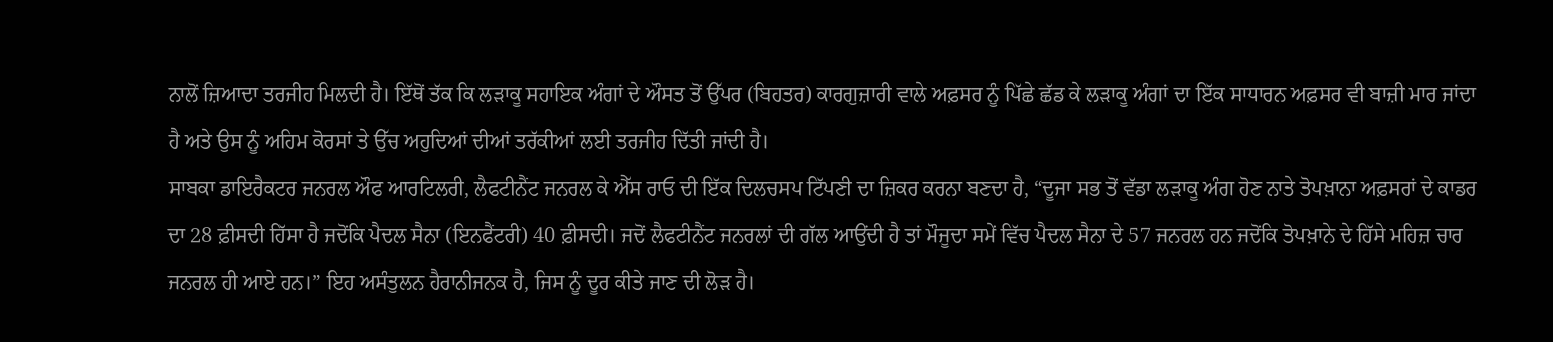ਨਾਲੋਂ ਜ਼ਿਆਦਾ ਤਰਜੀਹ ਮਿਲਦੀ ਹੈ। ਇੱਥੋਂ ਤੱਕ ਕਿ ਲੜਾਕੂ ਸਹਾਇਕ ਅੰਗਾਂ ਦੇ ਔਸਤ ਤੋਂ ਉੱਪਰ (ਬਿਹਤਰ) ਕਾਰਗੁਜ਼ਾਰੀ ਵਾਲੇ ਅਫ਼ਸਰ ਨੂੰ ਪਿੱਛੇ ਛੱਡ ਕੇ ਲੜਾਕੂ ਅੰਗਾਂ ਦਾ ਇੱਕ ਸਾਧਾਰਨ ਅਫ਼ਸਰ ਵੀ ਬਾਜ਼ੀ ਮਾਰ ਜਾਂਦਾ ਹੈ ਅਤੇ ਉਸ ਨੂੰ ਅਹਿਮ ਕੋਰਸਾਂ ਤੇ ਉੱਚ ਅਹੁਦਿਆਂ ਦੀਆਂ ਤਰੱਕੀਆਂ ਲਈ ਤਰਜੀਹ ਦਿੱਤੀ ਜਾਂਦੀ ਹੈ।
ਸਾਬਕਾ ਡਾਇਰੈਕਟਰ ਜਨਰਲ ਔਫ ਆਰਟਿਲਰੀ, ਲੈਫਟੀਨੈਂਟ ਜਨਰਲ ਕੇ ਐੱਸ ਰਾਓ ਦੀ ਇੱਕ ਦਿਲਚਸਪ ਟਿੱਪਣੀ ਦਾ ਜ਼ਿਕਰ ਕਰਨਾ ਬਣਦਾ ਹੈ, “ਦੂਜਾ ਸਭ ਤੋਂ ਵੱਡਾ ਲੜਾਕੂ ਅੰਗ ਹੋਣ ਨਾਤੇ ਤੋਪਖ਼ਾਨਾ ਅਫ਼ਸਰਾਂ ਦੇ ਕਾਡਰ ਦਾ 28 ਫ਼ੀਸਦੀ ਹਿੱਸਾ ਹੈ ਜਦੋਂਕਿ ਪੈਦਲ ਸੈਨਾ (ਇਨਫੈਂਟਰੀ) 40 ਫ਼ੀਸਦੀ। ਜਦੋਂ ਲੈਫਟੀਨੈਂਟ ਜਨਰਲਾਂ ਦੀ ਗੱਲ ਆਉਂਦੀ ਹੈ ਤਾਂ ਮੌਜੂਦਾ ਸਮੇਂ ਵਿੱਚ ਪੈਦਲ ਸੈਨਾ ਦੇ 57 ਜਨਰਲ ਹਨ ਜਦੋਂਕਿ ਤੋਪਖ਼ਾਨੇ ਦੇ ਹਿੱਸੇ ਮਹਿਜ਼ ਚਾਰ ਜਨਰਲ ਹੀ ਆਏ ਹਨ।” ਇਹ ਅਸੰਤੁਲਨ ਹੈਰਾਨੀਜਨਕ ਹੈ, ਜਿਸ ਨੂੰ ਦੂਰ ਕੀਤੇ ਜਾਣ ਦੀ ਲੋੜ ਹੈ।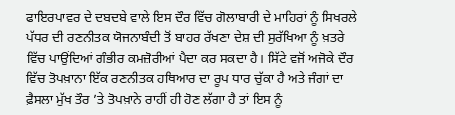ਫਾਇਰਪਾਵਰ ਦੇ ਦਬਦਬੇ ਵਾਲੇ ਇਸ ਦੌਰ ਵਿੱਚ ਗੋਲਾਬਾਰੀ ਦੇ ਮਾਹਿਰਾਂ ਨੂੰ ਸਿਖਰਲੇ ਪੱਧਰ ਦੀ ਰਣਨੀਤਕ ਯੋਜਨਾਬੰਦੀ ਤੋਂ ਬਾਹਰ ਰੱਖਣਾ ਦੇਸ਼ ਦੀ ਸੁਰੱਖਿਆ ਨੂੰ ਖ਼ਤਰੇ ਵਿੱਚ ਪਾਉਂਦਿਆਂ ਗੰਭੀਰ ਕਮਜ਼ੋਰੀਆਂ ਪੈਦਾ ਕਰ ਸਕਦਾ ਹੈ। ਸਿੱਟੇ ਵਜੋਂ ਅਜੋਕੇ ਦੌਰ ਵਿੱਚ ਤੋਪਖ਼ਾਨਾ ਇੱਕ ਰਣਨੀਤਕ ਹਥਿਆਰ ਦਾ ਰੂਪ ਧਾਰ ਚੁੱਕਾ ਹੈ ਅਤੇ ਜੰਗਾਂ ਦਾ ਫ਼ੈਸਲਾ ਮੁੱਖ ਤੌਰ ’ਤੇ ਤੋਪਖ਼ਾਨੇ ਰਾਹੀਂ ਹੀ ਹੋਣ ਲੱਗਾ ਹੈ ਤਾਂ ਇਸ ਨੂੰ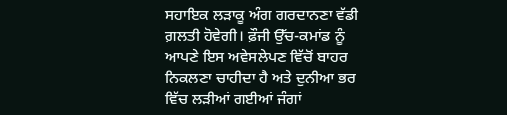ਸਹਾਇਕ ਲੜਾਕੂ ਅੰਗ ਗਰਦਾਨਣਾ ਵੱਡੀ ਗ਼ਲਤੀ ਹੋਵੇਗੀ। ਫ਼ੌਜੀ ਉੱਚ-ਕਮਾਂਡ ਨੂੰ ਆਪਣੇ ਇਸ ਅਵੇਸਲੇਪਣ ਵਿੱਚੋਂ ਬਾਹਰ ਨਿਕਲਣਾ ਚਾਹੀਦਾ ਹੈ ਅਤੇ ਦੁਨੀਆ ਭਰ ਵਿੱਚ ਲੜੀਆਂ ਗਈਆਂ ਜੰਗਾਂ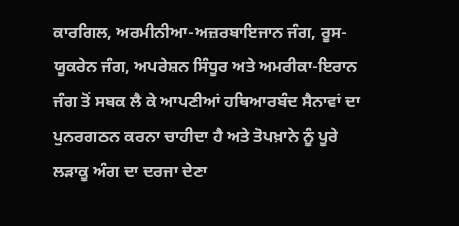ਕਾਰਗਿਲ, ਅਰਮੀਨੀਆ-ਅਜ਼ਰਬਾਇਜਾਨ ਜੰਗ, ਰੂਸ-ਯੂਕਰੇਨ ਜੰਗ, ਅਪਰੇਸ਼ਨ ਸਿੰਧੂਰ ਅਤੇ ਅਮਰੀਕਾ-ਇਰਾਨ ਜੰਗ ਤੋਂ ਸਬਕ ਲੈ ਕੇ ਆਪਣੀਆਂ ਹਥਿਆਰਬੰਦ ਸੈਨਾਵਾਂ ਦਾ ਪੁਨਰਗਠਨ ਕਰਨਾ ਚਾਹੀਦਾ ਹੈ ਅਤੇ ਤੋਪਖ਼ਾਨੇ ਨੂੰ ਪੂਰੇ ਲੜਾਕੂ ਅੰਗ ਦਾ ਦਰਜਾ ਦੇਣਾ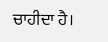ਚਾਹੀਦਾ ਹੈ।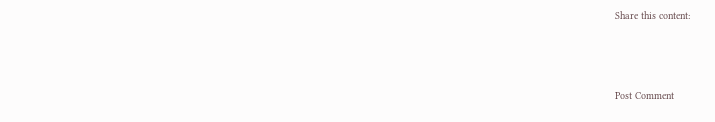Share this content:



Post Comment